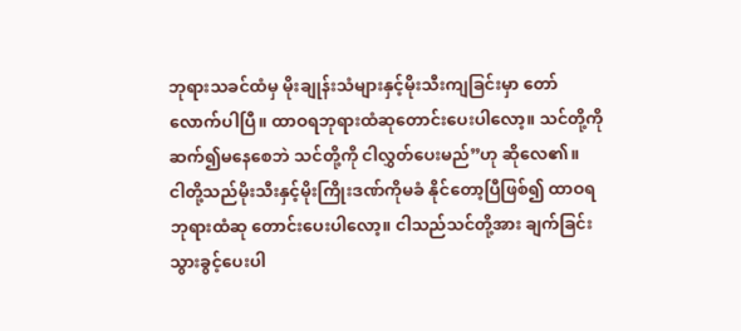ဘုရားသခင်ထံမှ မိုးချုန်းသံများနှင့်မိုးသီးကျခြင်းမှာ တော်လောက်ပါပြီ။ ထာဝရဘုရားထံဆုတောင်းပေးပါလော့။ သင်တို့ကို ဆက်၍မနေစေဘဲ သင်တို့ကို ငါလွှတ်ပေးမည်”ဟု ဆိုလေ၏။
ငါတို့သည်မိုးသီးနှင့်မိုးကြိုးဒဏ်ကိုမခံ နိုင်တော့ပြီဖြစ်၍ ထာဝရဘုရားထံဆု တောင်းပေးပါလော့။ ငါသည်သင်တို့အား ချက်ခြင်းသွားခွင့်ပေးပါ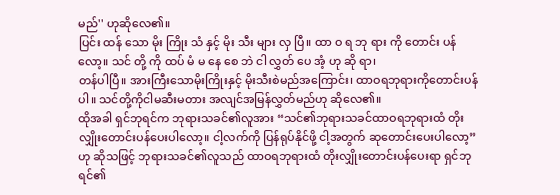မည်'' ဟုဆိုလေ၏။
ပြင်း ထန် သော မိုး ကြိုး သံ နှင့် မိုး သီး များ လှ ပြီ။ ထာ ဝ ရ ဘု ရား ကို တောင်း ပန် လော့။ သင် တို့ ကို ထပ် မံ မ နေ စေ ဘဲ ငါ လွှတ် ပေ အံ့ ဟု ဆို ရာ၊
တန်ပါပြီ။ အားကြီးသောမိုးကြိုးနှင့် မိုးသီးစဲမည်အကြောင်း၊ ထာဝရဘုရားကိုတောင်းပန်ပါ။ သင်တို့ကိုငါမဆီးမတား အလျင်အမြန်လွှတ်မည်ဟု ဆိုလေ၏။
ထိုအခါ ရှင်ဘုရင်က ဘုရားသခင်၏လူအား “သင်၏ဘုရားသခင်ထာဝရဘုရားထံ တိုးလျှိုးတောင်းပန်ပေးပါလော့။ ငါ့လက်ကို ပြန်ရုပ်နိုင်ဖို့ ငါ့အတွက် ဆုတောင်းပေးပါလော့”ဟု ဆိုသဖြင့် ဘုရားသခင်၏လူသည် ထာဝရဘုရားထံ တိုးလျှိုးတောင်းပန်ပေးရာ ရှင်ဘုရင်၏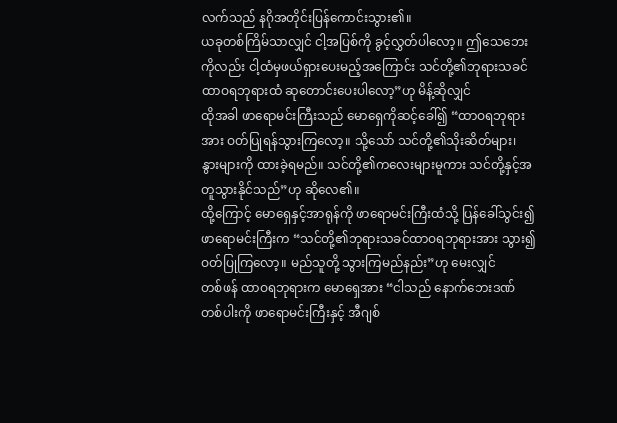လက်သည် နဂိုအတိုင်းပြန်ကောင်းသွား၏။
ယခုတစ်ကြိမ်သာလျှင် ငါ့အပြစ်ကို ခွင့်လွှတ်ပါလော့။ ဤသေဘေးကိုလည်း ငါ့ထံမှဖယ်ရှားပေးမည့်အကြောင်း သင်တို့၏ဘုရားသခင်ထာဝရဘုရားထံ ဆုတောင်းပေးပါလော့”ဟု မိန့်ဆိုလျှင်
ထိုအခါ ဖာရောမင်းကြီးသည် မောရှေကိုဆင့်ခေါ်၍ “ထာဝရဘုရားအား ဝတ်ပြုရန်သွားကြလော့။ သို့သော် သင်တို့၏သိုးဆိတ်များ၊ နွားများကို ထားခဲ့ရမည်။ သင်တို့၏ကလေးများမူကား သင်တို့နှင့်အတူသွားနိုင်သည်”ဟု ဆိုလေ၏။
ထို့ကြောင့် မောရှေနှင့်အာရုန်ကို ဖာရောမင်းကြီးထံသို့ ပြန်ခေါ်သွင်း၍ ဖာရောမင်းကြီးက “သင်တို့၏ဘုရားသခင်ထာဝရဘုရားအား သွား၍ဝတ်ပြုကြလော့။ မည်သူတို့ သွားကြမည်နည်း”ဟု မေးလျှင်
တစ်ဖန် ထာဝရဘုရားက မောရှေအား “ငါသည် နောက်ဘေးဒဏ်တစ်ပါးကို ဖာရောမင်းကြီးနှင့် အီဂျစ်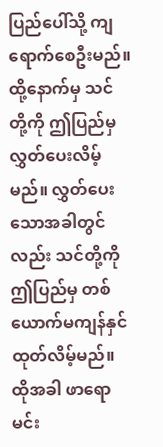ပြည်ပေါ်သို့ ကျရောက်စေဦးမည်။ ထို့နောက်မှ သင်တို့ကို ဤပြည်မှ လွှတ်ပေးလိမ့်မည်။ လွှတ်ပေးသောအခါတွင်လည်း သင်တို့ကို ဤပြည်မှ တစ်ယောက်မကျန်နှင်ထုတ်လိမ့်မည်။
ထိုအခါ ဖာရောမင်း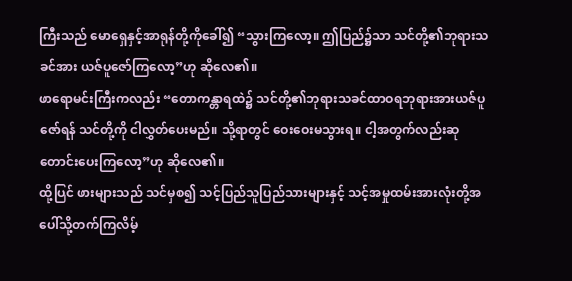ကြီးသည် မောရှေနှင့်အာရုန်တို့ကိုခေါ်၍ “သွားကြလော့။ ဤပြည်၌သာ သင်တို့၏ဘုရားသခင်အား ယဇ်ပူဇော်ကြလော့”ဟု ဆိုလေ၏။
ဖာရောမင်းကြီးကလည်း “တောကန္တာရထဲ၌ သင်တို့၏ဘုရားသခင်ထာဝရဘုရားအားယဇ်ပူဇော်ရန် သင်တို့ကို ငါလွှတ်ပေးမည်။ သို့ရာတွင် ဝေးဝေးမသွားရ။ ငါ့အတွက်လည်းဆုတောင်းပေးကြလော့”ဟု ဆိုလေ၏။
ထို့ပြင် ဖားများသည် သင်မှစ၍ သင့်ပြည်သူပြည်သားများနှင့် သင့်အမှုထမ်းအားလုံးတို့အပေါ်သို့တက်ကြလိမ့်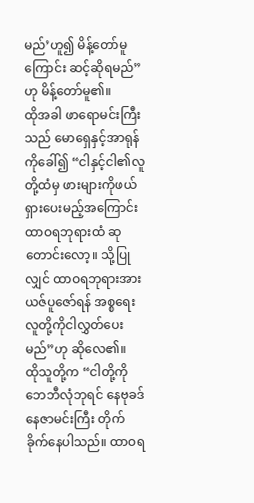မည်’ဟူ၍ မိန့်တော်မူကြောင်း ဆင့်ဆိုရမည်”ဟု မိန့်တော်မူ၏။
ထိုအခါ ဖာရောမင်းကြီးသည် မောရှေနှင့်အာရုန်ကိုခေါ်၍ “ငါနှင့်ငါ၏လူတို့ထံမှ ဖားများကိုဖယ်ရှားပေးမည့်အကြောင်း ထာဝရဘုရားထံ ဆုတောင်းလော့။ သို့ပြုလျှင် ထာဝရဘုရားအားယဇ်ပူဇော်ရန် အစ္စရေးလူတို့ကိုငါလွှတ်ပေးမည်”ဟု ဆိုလေ၏။
ထိုသူတို့က “ငါတို့ကို ဘေဘီလုံဘုရင် နေဗုခဒ်နေဇာမင်းကြီး တိုက်ခိုက်နေပါသည်။ ထာဝရ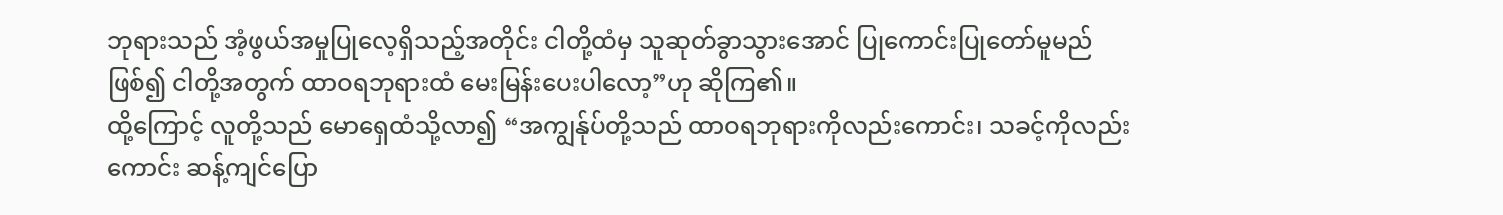ဘုရားသည် အံ့ဖွယ်အမှုပြုလေ့ရှိသည့်အတိုင်း ငါတို့ထံမှ သူဆုတ်ခွာသွားအောင် ပြုကောင်းပြုတော်မူမည်ဖြစ်၍ ငါတို့အတွက် ထာဝရဘုရားထံ မေးမြန်းပေးပါလော့”ဟု ဆိုကြ၏။
ထို့ကြောင့် လူတို့သည် မောရှေထံသို့လာ၍ “အကျွန်ုပ်တို့သည် ထာဝရဘုရားကိုလည်းကောင်း၊ သခင့်ကိုလည်းကောင်း ဆန့်ကျင်ပြော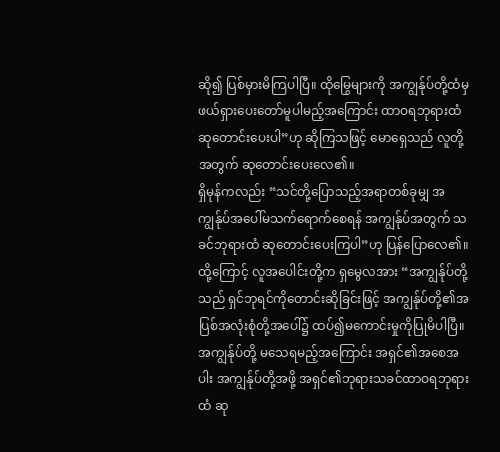ဆို၍ ပြစ်မှားမိကြပါပြီ။ ထိုမြွေများကို အကျွန်ုပ်တို့ထံမှ ဖယ်ရှားပေးတော်မူပါမည့်အကြောင်း ထာဝရဘုရားထံ ဆုတောင်းပေးပါ”ဟု ဆိုကြသဖြင့် မောရှေသည် လူတို့အတွက် ဆုတောင်းပေးလေ၏။
ရှိမုန်ကလည်း “သင်တို့ပြောသည့်အရာတစ်ခုမျှ အကျွန်ုပ်အပေါ်မသက်ရောက်စေရန် အကျွန်ုပ်အတွက် သခင်ဘုရားထံ ဆုတောင်းပေးကြပါ”ဟု ပြန်ပြောလေ၏။
ထို့ကြောင့် လူအပေါင်းတို့က ရှမွေလအား “အကျွန်ုပ်တို့သည် ရှင်ဘုရင်ကိုတောင်းဆိုခြင်းဖြင့် အကျွန်ုပ်တို့၏အပြစ်အလုံးစုံတို့အပေါ်၌ ထပ်၍မကောင်းမှုကိုပြုမိပါပြီ။ အကျွန်ုပ်တို့ မသေရမည့်အကြောင်း အရှင်၏အစေအပါး အကျွန်ုပ်တို့အဖို့ အရှင်၏ဘုရားသခင်ထာဝရဘုရားထံ ဆု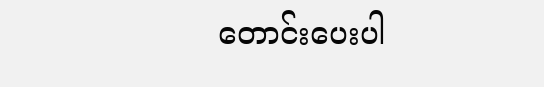တောင်းပေးပါ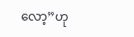လော့”ဟု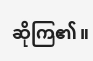ဆိုကြ၏။